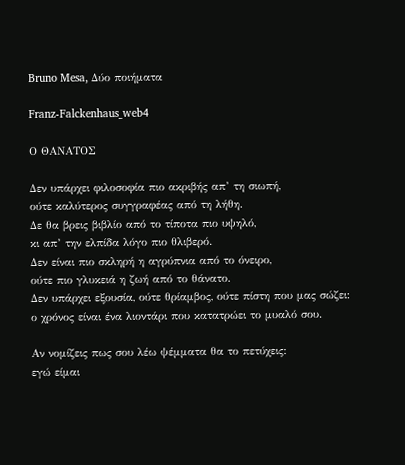Bruno Mesa, Δύο ποιήματα

Franz-Falckenhaus_web4

Ο ΘΑΝΑΤΟΣ

Δεν υπάρχει φιλοσοφία πιο ακριβής απ’ τη σιωπή,
ούτε καλύτερος συγγραφέας από τη λήθη.
Δε θα βρεις βιβλίο από το τίποτα πιο υψηλό,
κι απ’ την ελπίδα λόγο πιο θλιβερό.
Δεν είναι πιο σκληρή η αγρύπνια από το όνειρο,
ούτε πιο γλυκειά η ζωή από το θάνατο.
Δεν υπάρχει εξουσία, ούτε θρίαμβος, ούτε πίστη που μας σώζει:
ο χρόνος είναι ένα λιοντάρι που κατατρώει το μυαλό σου.

Αν νομίζεις πως σου λέω ψέμματα θα το πετύχεις:
εγώ είμαι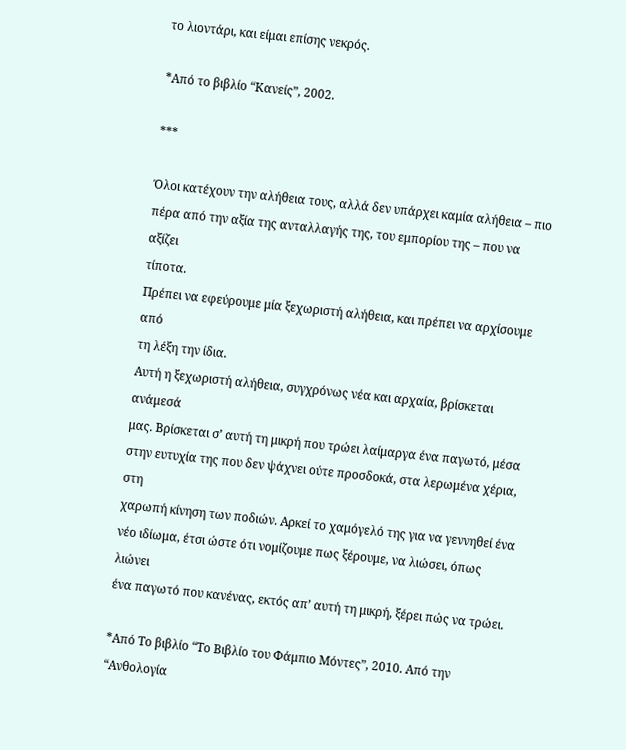το λιοντάρι, και είμαι επίσης νεκρός.

*Από το βιβλίο “Κανείς”, 2002.

***

Όλοι κατέχουν την αλήθεια τους, αλλά δεν υπάρχει καμία αλήθεια – πιο
πέρα από την αξία της ανταλλαγής της, του εμπορίου της – που να αξίζει
τίποτα.
Πρέπει να εφεύρουμε μία ξεχωριστή αλήθεια, και πρέπει να αρχίσουμε από
τη λέξη την ίδια.
Αυτή η ξεχωριστή αλήθεια, συγχρόνως νέα και αρχαία, βρίσκεται ανάμεσά
μας. Βρίσκεται σ’ αυτή τη μικρή που τρώει λαίμαργα ένα παγωτό, μέσα
στην ευτυχία της που δεν ψάχνει ούτε προσδοκά, στα λερωμένα χέρια, στη
χαρωπή κίνηση των ποδιών. Αρκεί το χαμόγελό της για να γεννηθεί ένα
νέο ιδίωμα, έτσι ώστε ότι νομίζουμε πως ξέρουμε, να λιώσει, όπως λιώνει
ένα παγωτό που κανένας, εκτός απ’ αυτή τη μικρή, ξέρει πώς να τρώει.

*Από Το βιβλίο “Το Βιβλίο του Φάμπιο Μόντες”, 2010. Από την “Ανθολογία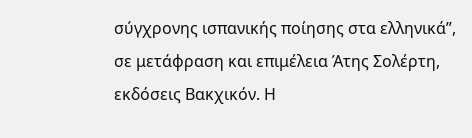σύγχρονης ισπανικής ποίησης στα ελληνικά”, σε μετάφραση και επιμέλεια Άτης Σολέρτη, εκδόσεις Βακχικόν. Η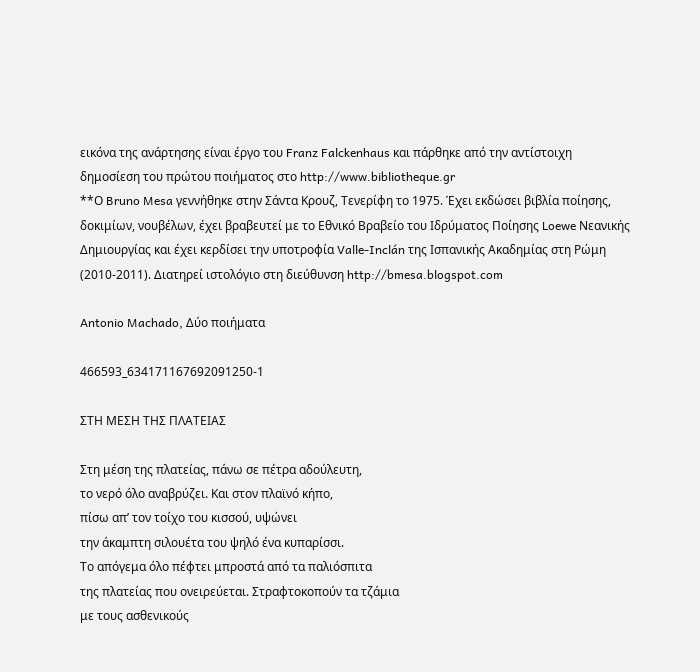εικόνα της ανάρτησης είναι έργο του Franz Falckenhaus και πάρθηκε από την αντίστοιχη δημοσίεση του πρώτου ποιήματος στο http://www.bibliotheque.gr
**Ο Bruno Mesa γεννήθηκε στην Σάντα Κρουζ, Τενερίφη το 1975. Έχει εκδώσει βιβλία ποίησης, δοκιμίων, νουβέλων, έχει βραβευτεί με το Εθνικό Βραβείο του Ιδρύματος Ποίησης Loewe Νεανικής Δημιουργίας και έχει κερδίσει την υποτροφία Valle-Inclán της Ισπανικής Ακαδημίας στη Ρώμη (2010-2011). Διατηρεί ιστολόγιο στη διεύθυνση http://bmesa.blogspot.com

Antonio Machado, Δύο ποιήματα

466593_634171167692091250-1

ΣΤΗ ΜΕΣΗ ΤΗΣ ΠΛΑΤΕΙΑΣ

Στη μέση της πλατείας, πάνω σε πέτρα αδούλευτη,
το νερό όλο αναβρύζει. Και στον πλαϊνό κήπο,
πίσω απ’ τον τοίχο του κισσού, υψώνει
την άκαμπτη σιλουέτα του ψηλό ένα κυπαρίσσι.
Το απόγεμα όλο πέφτει μπροστά από τα παλιόσπιτα
της πλατείας που ονειρεύεται. Στραφτοκοπούν τα τζάμια
με τους ασθενικούς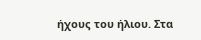ήχους του ήλιου. Στα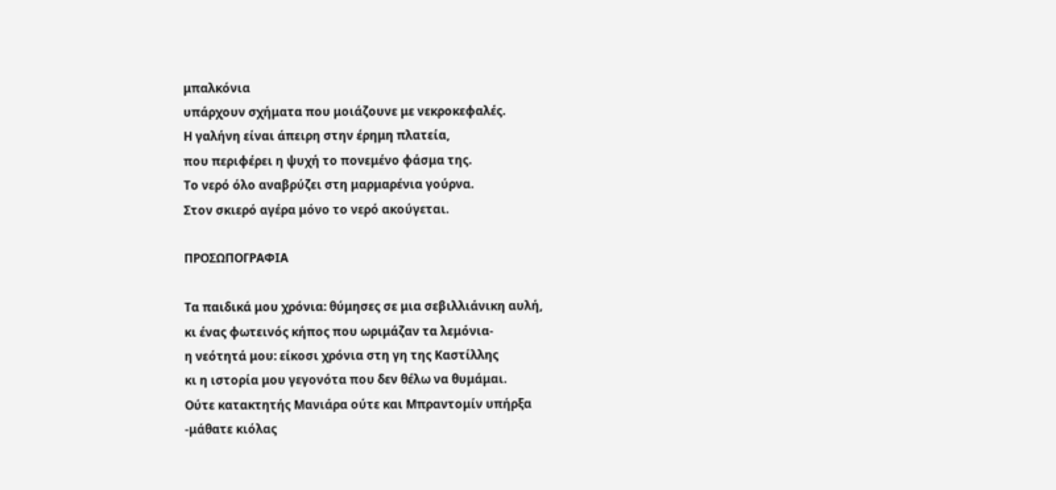μπαλκόνια
υπάρχουν σχήματα που μοιάζουνε με νεκροκεφαλές.
Η γαλήνη είναι άπειρη στην έρημη πλατεία,
που περιφέρει η ψυχή το πονεμένο φάσμα της.
Το νερό όλο αναβρύζει στη μαρμαρένια γούρνα.
Στον σκιερό αγέρα μόνο το νερό ακούγεται.

ΠΡΟΣΩΠΟΓΡΑΦΙΑ

Τα παιδικά μου χρόνια: θύμησες σε μια σεβιλλιάνικη αυλή,
κι ένας φωτεινός κήπος που ωριμάζαν τα λεμόνια-
η νεότητά μου: είκοσι χρόνια στη γη της Καστίλλης
κι η ιστορία μου γεγονότα που δεν θέλω να θυμάμαι.
Ούτε κατακτητής Μανιάρα ούτε και Μπραντομίν υπήρξα
-μάθατε κιόλας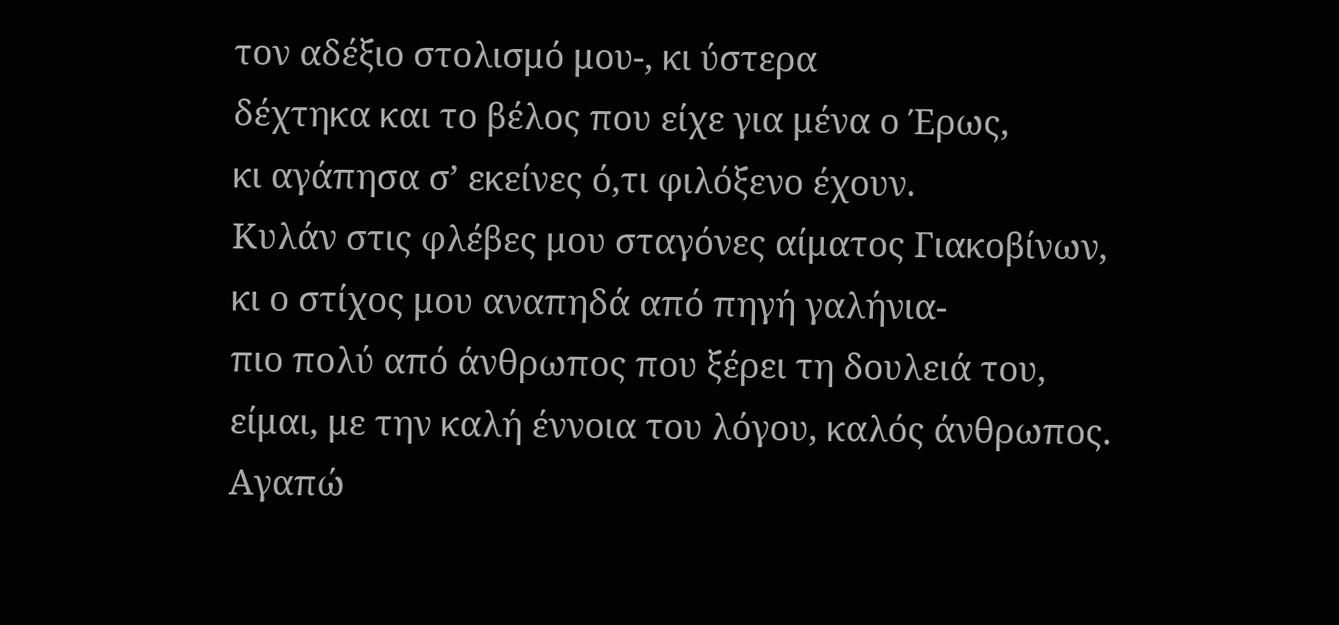τον αδέξιο στολισμό μου-, κι ύστερα
δέχτηκα και το βέλος που είχε για μένα ο Έρως,
κι αγάπησα σ’ εκείνες ό,τι φιλόξενο έχουν.
Κυλάν στις φλέβες μου σταγόνες αίματος Γιακοβίνων,
κι ο στίχος μου αναπηδά από πηγή γαλήνια-
πιο πολύ από άνθρωπος που ξέρει τη δουλειά του,
είμαι, με την καλή έννοια του λόγου, καλός άνθρωπος.
Αγαπώ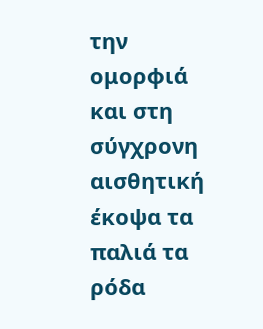την ομορφιά και στη σύγχρονη αισθητική
έκοψα τα παλιά τα ρόδα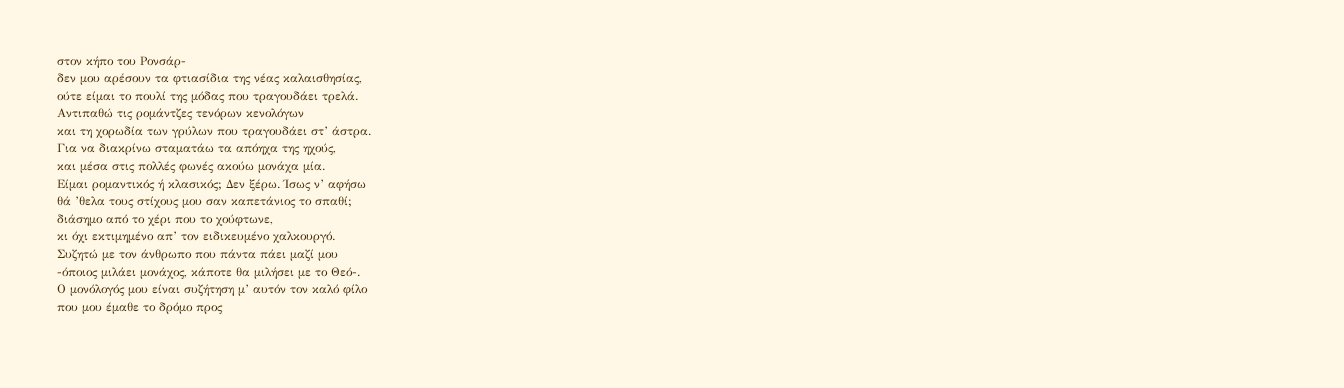στον κήπο του Ρονσάρ-
δεν μου αρέσουν τα φτιασίδια της νέας καλαισθησίας,
ούτε είμαι το πουλί της μόδας που τραγουδάει τρελά.
Αντιπαθώ τις ρομάντζες τενόρων κενολόγων
και τη χορωδία των γρύλων που τραγουδάει στ’ άστρα.
Για να διακρίνω σταματάω τα απόηχα της ηχούς,
και μέσα στις πολλές φωνές ακούω μονάχα μία.
Είμαι ρομαντικός ή κλασικός; Δεν ξέρω. Ίσως ν’ αφήσω
θά ’θελα τους στίχους μου σαν καπετάνιος το σπαθί;
διάσημο από το χέρι που το χούφτωνε,
κι όχι εκτιμημένο απ’ τον ειδικευμένο χαλκουργό.
Συζητώ με τον άνθρωπο που πάντα πάει μαζί μου
-όποιος μιλάει μονάχος, κάποτε θα μιλήσει με το Θεό-.
Ο μονόλογός μου είναι συζήτηση μ’ αυτόν τον καλό φίλο
που μου έμαθε το δρόμο προς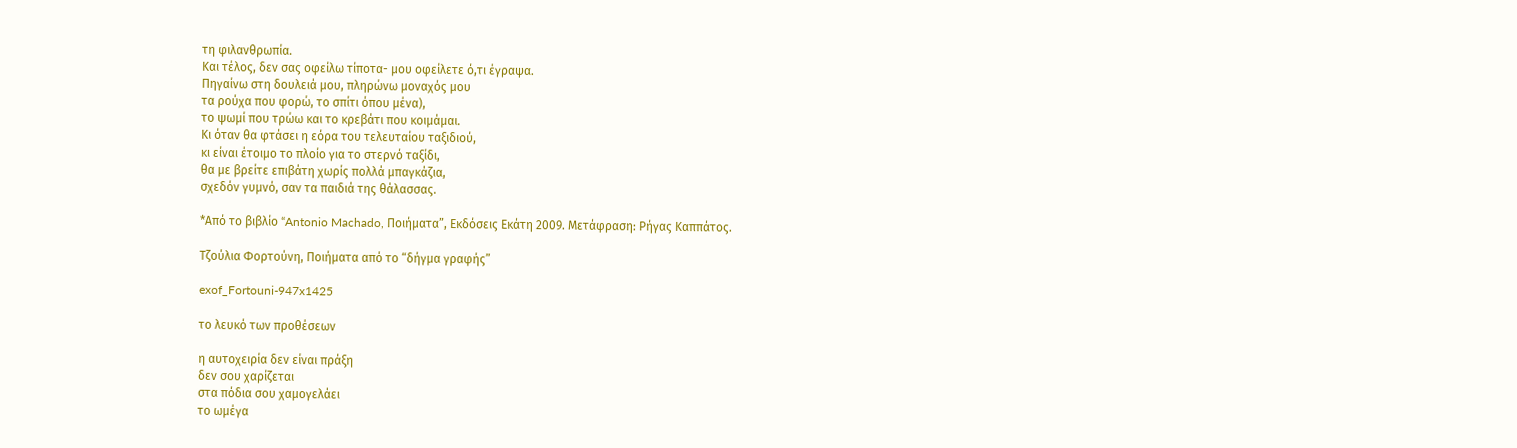τη φιλανθρωπία.
Και τέλος, δεν σας οφείλω τίποτα- μου οφείλετε ό,τι έγραψα.
Πηγαίνω στη δουλειά μου, πληρώνω μοναχός μου
τα ρούχα που φορώ, το σπίτι όπου μένα),
το ψωμί που τρώω και το κρεβάτι που κοιμάμαι.
Κι όταν θα φτάσει η εόρα του τελευταίου ταξιδιού,
κι είναι έτοιμο το πλοίο για το στερνό ταξίδι,
θα με βρείτε επιβάτη χωρίς πολλά μπαγκάζια,
σχεδόν γυμνό, σαν τα παιδιά της θάλασσας.

*Από το βιβλίο “Antonio Machado, Ποιήματα”, Εκδόσεις Εκάτη 2009. Μετάφραση: Ρήγας Καππάτος.

Tζούλια Φορτούνη, Ποιήματα από το “δήγμα γραφής”

exof_Fortouni-947x1425

το λευκό των προθέσεων

η αυτοχειρία δεν είναι πράξη
δεν σου χαρίζεται
στα πόδια σου χαμογελάει
το ωμέγα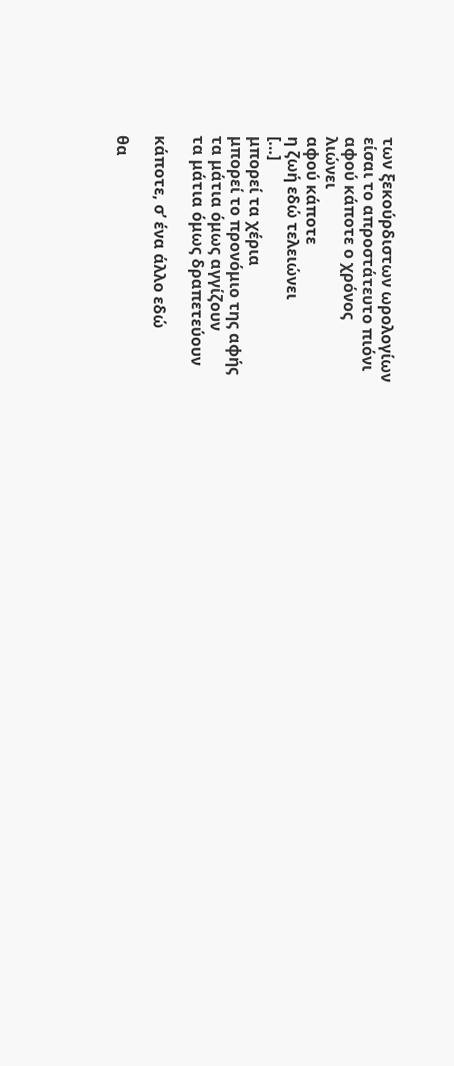των ξεκούρδιστων ωρολογίων
είσαι το απροστάτευτο πιόνι
αφού κάποτε ο χρόνος
λιώνει
αφού κάποτε
η ζωή εδώ τελειώνει
[…]
μπορεί τα χέρια
μπορεί το προνόμιο της αφής
τα μάτια όμως αγγίζουν
τα μάτια όμως δραπετεύουν

κάποτε, σ’ ένα άλλο εδώ

θα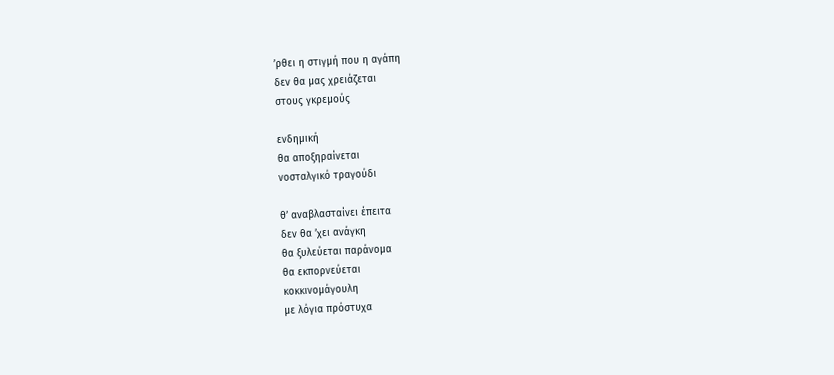’ρθει η στιγμή που η αγάπη
δεν θα μας χρειάζεται
στους γκρεμούς

ενδημική
θα αποξηραίνεται
νοσταλγικό τραγούδι

θ’ αναβλασταίνει έπειτα
δεν θα ’χει ανάγκη
θα ξυλεύεται παράνομα
θα εκπορνεύεται
κοκκινομάγουλη
με λόγια πρόστυχα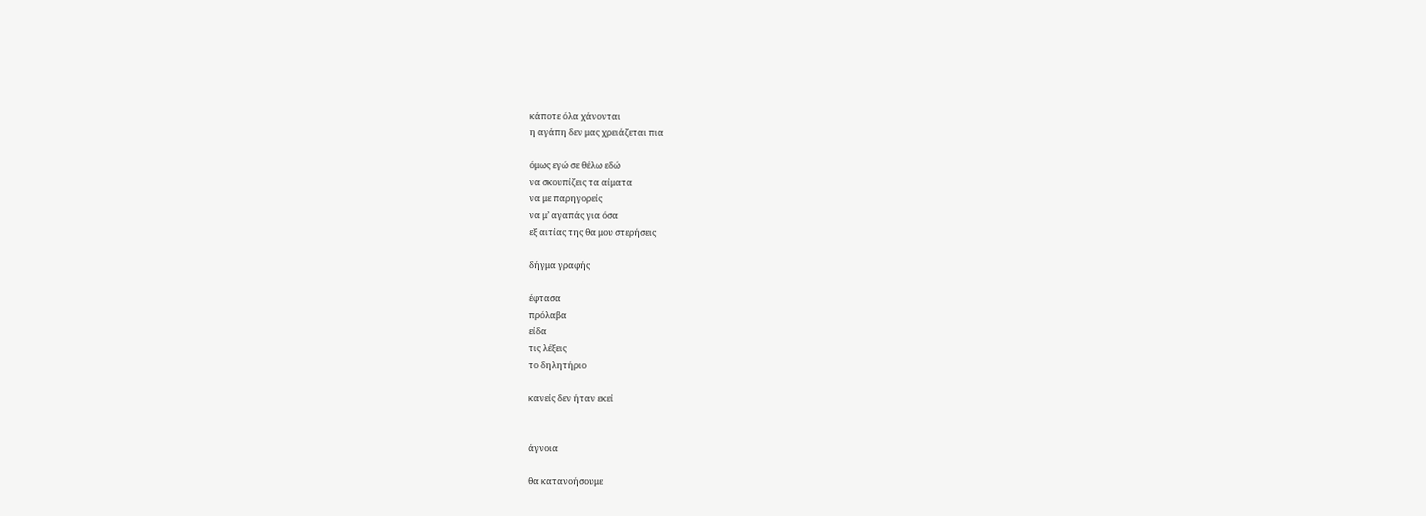κάποτε όλα χάνονται
η αγάπη δεν μας χρειάζεται πια

όμως εγώ σε θέλω εδώ
να σκουπίζεις τα αίματα
να με παρηγορείς
να μ’ αγαπάς για όσα
εξ αιτίας της θα μου στερήσεις

δήγμα γραφής

έφτασα
πρόλαβα
είδα
τις λέξεις
το δηλητήριο

κανείς δεν ήταν εκεί


άγνοια

θα κατανοήσουμε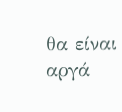θα είναι αργά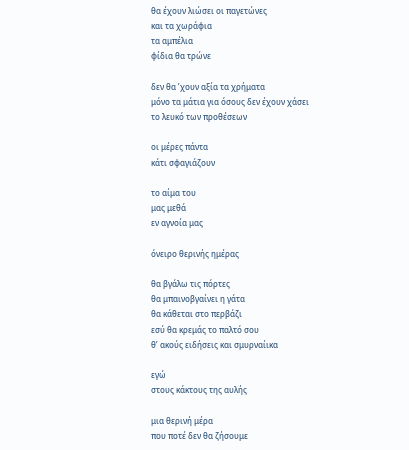θα έχουν λιώσει οι παγετώνες
και τα χωράφια
τα αμπέλια
φίδια θα τρώνε

δεν θα ’χουν αξία τα χρήματα
μόνο τα μάτια για όσους δεν έχουν χάσει
το λευκό των προθέσεων

οι μέρες πάντα
κάτι σφαγιάζουν

το αίμα του
μας μεθά
εν αγνοία μας

όνειρο θερινής ημέρας

θα βγάλω τις πόρτες
θα μπαινοβγαίνει η γάτα
θα κάθεται στο περβάζι
εσύ θα κρεμάς το παλτό σου
θ’ ακούς ειδήσεις και σμυρναίικα

εγώ
στους κάκτους της αυλής

μια θερινή μέρα
που ποτέ δεν θα ζήσουμε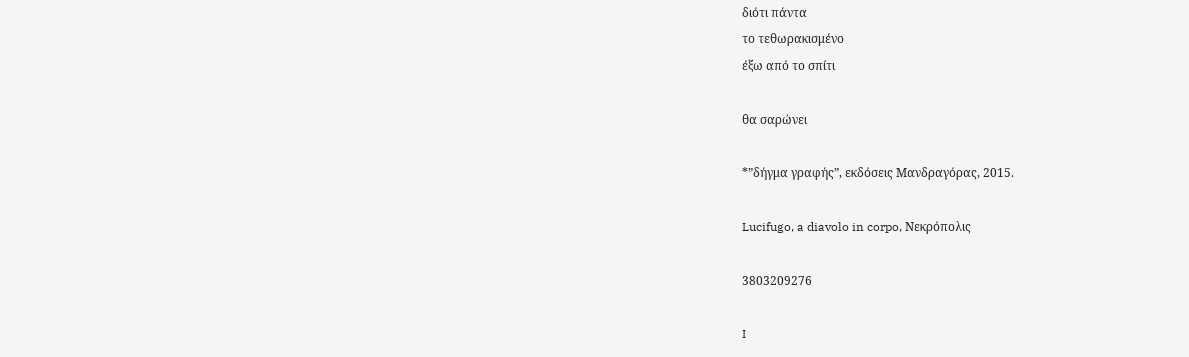διότι πάντα
το τεθωρακισμένο
έξω από το σπίτι

θα σαρώνει

*”δήγμα γραφής”, εκδόσεις Μανδραγόρας, 2015.

Lucifugo, a diavolo in corpo, Νεκρόπολις

3803209276

I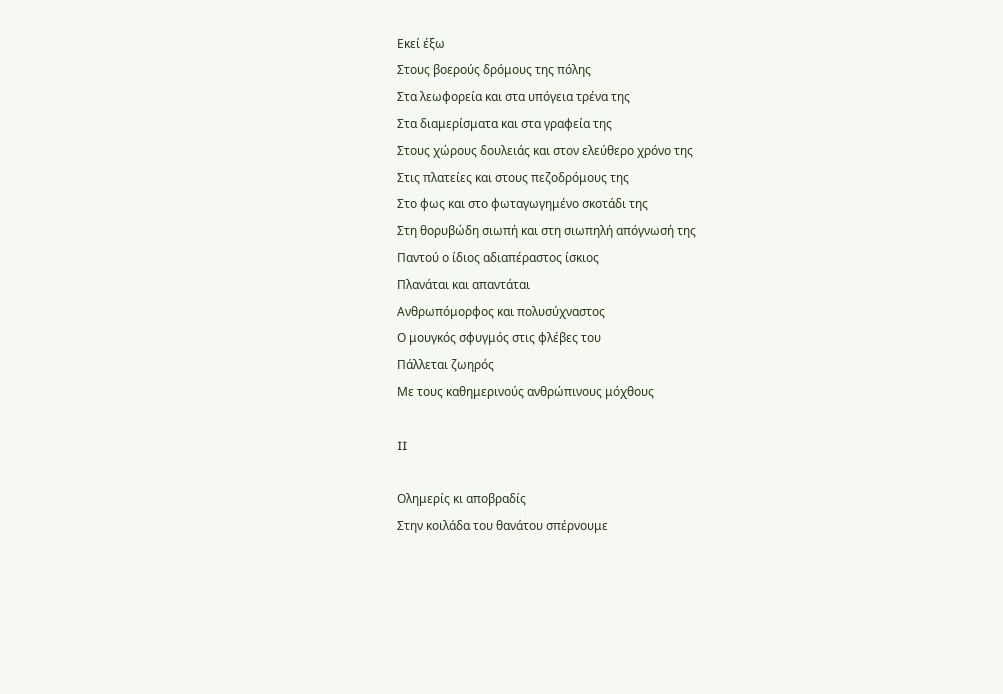Εκεί έξω
Στους βοερούς δρόμους της πόλης
Στα λεωφορεία και στα υπόγεια τρένα της
Στα διαμερίσματα και στα γραφεία της
Στους χώρους δουλειάς και στον ελεύθερο χρόνο της
Στις πλατείες και στους πεζοδρόμους της
Στο φως και στο φωταγωγημένο σκοτάδι της
Στη θορυβώδη σιωπή και στη σιωπηλή απόγνωσή της
Παντού ο ίδιος αδιαπέραστος ίσκιος
Πλανάται και απαντάται
Ανθρωπόμορφος και πολυσύχναστος
Ο μουγκός σφυγμός στις φλέβες του
Πάλλεται ζωηρός
Με τους καθημερινούς ανθρώπινους μόχθους

II

Ολημερίς κι αποβραδίς
Στην κοιλάδα του θανάτου σπέρνουμε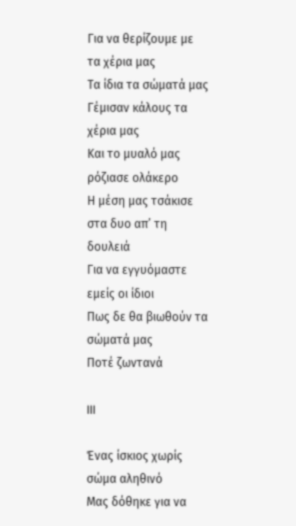Για να θερίζουμε με τα χέρια μας
Τα ίδια τα σώματά μας
Γέμισαν κάλους τα χέρια μας
Και το μυαλό μας ρόζιασε ολάκερο
Η μέση μας τσάκισε στα δυο απ’ τη δουλειά
Για να εγγυόμαστε εμείς οι ίδιοι
Πως δε θα βιωθούν τα σώματά μας
Ποτέ ζωντανά

III

Ένας ίσκιος χωρίς σώμα αληθινό
Μας δόθηκε για να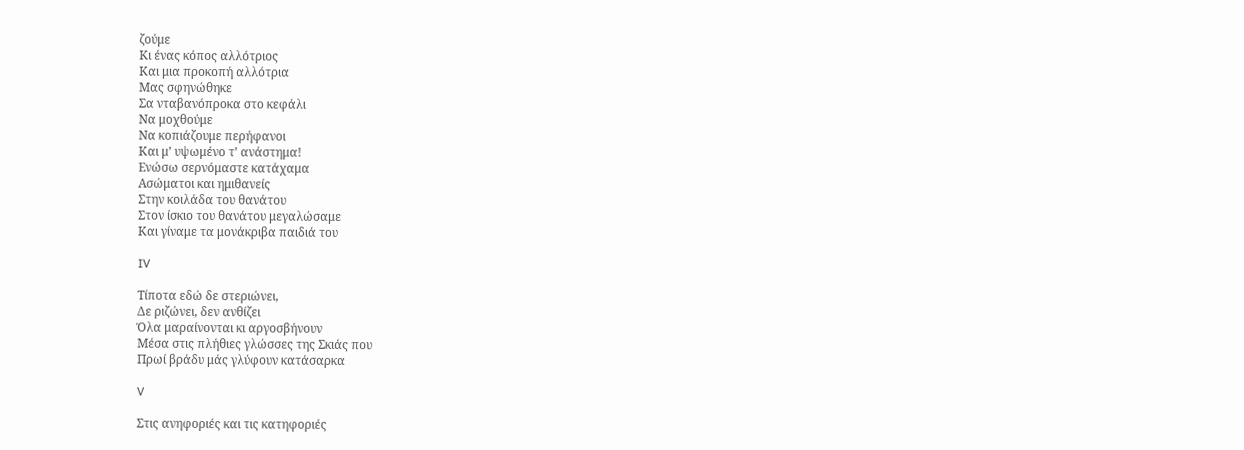ζούμε
Κι ένας κόπος αλλότριος
Και μια προκοπή αλλότρια
Μας σφηνώθηκε
Σα νταβανόπροκα στο κεφάλι
Να μοχθούμε
Να κοπιάζουμε περήφανοι
Και μ’ υψωμένο τ’ ανάστημα!
Ενώσω σερνόμαστε κατάχαμα
Ασώματοι και ημιθανείς
Στην κοιλάδα του θανάτου
Στον ίσκιο του θανάτου μεγαλώσαμε
Και γίναμε τα μονάκριβα παιδιά του

IV

Τίποτα εδώ δε στεριώνει,
Δε ριζώνει, δεν ανθίζει
Όλα μαραίνονται κι αργοσβήνουν
Μέσα στις πλήθιες γλώσσες της Σκιάς που
Πρωί βράδυ μάς γλύφουν κατάσαρκα

V

Στις ανηφοριές και τις κατηφοριές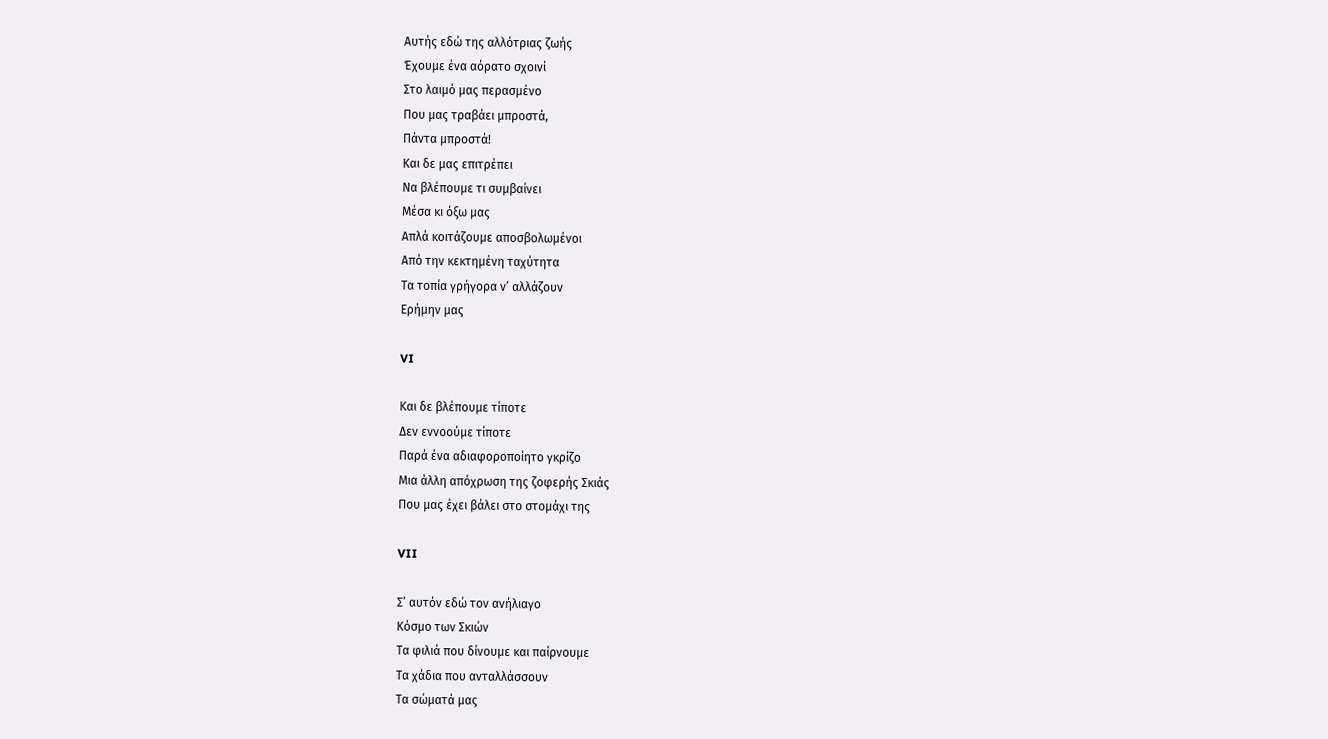Αυτής εδώ της αλλότριας ζωής
Έχουμε ένα αόρατο σχοινί
Στο λαιμό μας περασμένο
Που μας τραβάει μπροστά,
Πάντα μπροστά!
Και δε μας επιτρέπει
Να βλέπουμε τι συμβαίνει
Μέσα κι όξω μας
Απλά κοιτάζουμε αποσβολωμένοι
Από την κεκτημένη ταχύτητα
Τα τοπία γρήγορα ν’ αλλάζουν
Ερήμην μας

VI

Και δε βλέπουμε τίποτε
Δεν εννοούμε τίποτε
Παρά ένα αδιαφοροποίητο γκρίζο
Μια άλλη απόχρωση της ζοφερής Σκιάς
Που μας έχει βάλει στο στομάχι της

VII

Σ’ αυτόν εδώ τον ανήλιαγο
Κόσμο των Σκιών
Τα φιλιά που δίνουμε και παίρνουμε
Τα χάδια που ανταλλάσσουν
Τα σώματά μας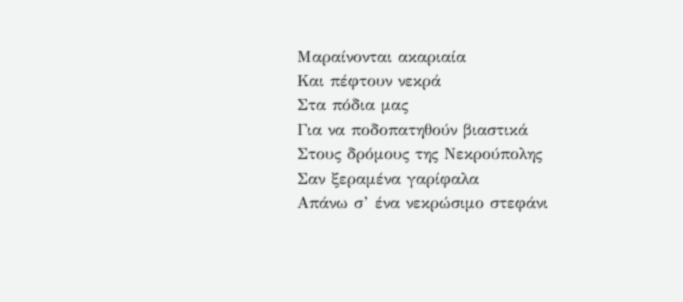Μαραίνονται ακαριαία
Και πέφτουν νεκρά
Στα πόδια μας
Για να ποδοπατηθούν βιαστικά
Στους δρόμους της Νεκρούπολης
Σαν ξεραμένα γαρίφαλα
Απάνω σ’ ένα νεκρώσιμο στεφάνι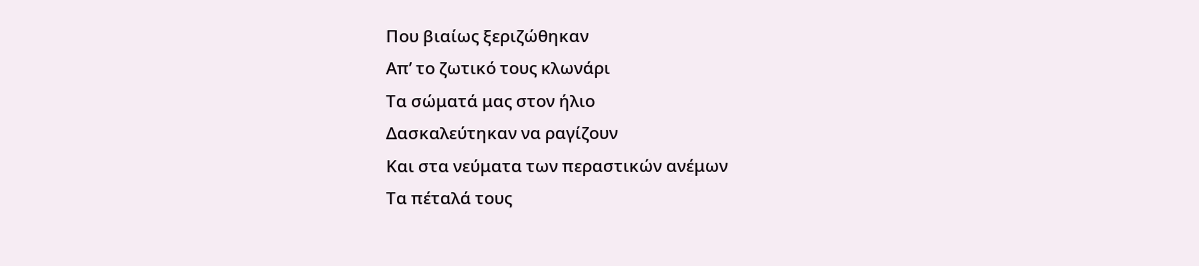Που βιαίως ξεριζώθηκαν
Απ’ το ζωτικό τους κλωνάρι
Τα σώματά μας στον ήλιο
Δασκαλεύτηκαν να ραγίζουν
Και στα νεύματα των περαστικών ανέμων
Τα πέταλά τους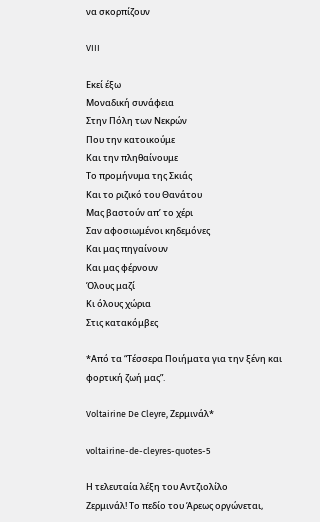να σκορπίζουν

VIII

Εκεί έξω
Μοναδική συνάφεια
Στην Πόλη των Νεκρών
Που την κατοικούμε
Και την πληθαίνουμε
Το προμήνυμα της Σκιάς
Και το ριζικό του Θανάτου
Μας βαστούν απ’ το χέρι
Σαν αφοσιωμένοι κηδεμόνες
Και μας πηγαίνουν
Και μας φέρνουν
Όλους μαζί
Κι όλους χώρια
Στις κατακόμβες

*Από τα “Τέσσερα Ποιήματα για την ξένη και φορτική ζωή μας”.

Voltairine De Cleyre, Ζερμινάλ*

voltairine-de-cleyres-quotes-5

Η τελευταία λέξη του Αντζιολίλο
Ζερμινάλ! Το πεδίο του Άρεως οργώνεται,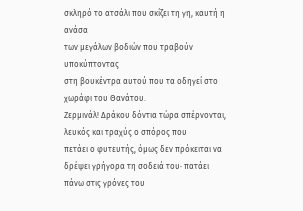σκληρό το ατσάλι που σκίζει τη γη, καυτή η ανάσα
των μεγάλων βοδιών που τραβούν υποκύπτοντας
στη βουκέντρα αυτού που τα οδηγεί στο χωράφι του Θανάτου.
Ζερμινάλ! Δράκου δόντια τώρα σπέρνονται, λευκός και τραχύς ο σπόρος που
πετάει ο φυτευτής, όμως δεν πρόκειται να δρέψει γρήγορα τη σοδειά του· πατάει
πάνω στις γρόνες του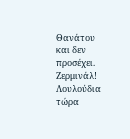Θανάτου και δεν προσέχει.
Ζερμινάλ! Λουλούδια τώρα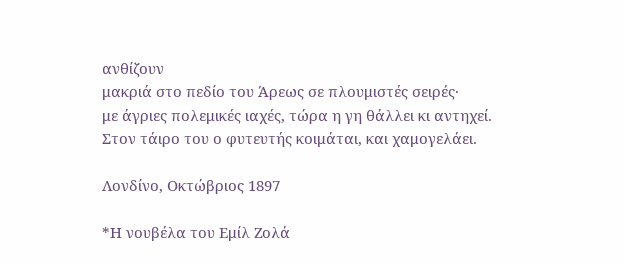ανθίζουν
μακριά στο πεδίο του Άρεως σε πλουμιστές σειρές·
με άγριες πολεμικές ιαχές, τώρα η γη θάλλει κι αντηχεί.
Στον τάιρο του ο φυτευτής κοιμάται, και χαμογελάει.

Λονδίνο, Οκτώβριος 1897

*Η νουβέλα του Εμίλ Ζολά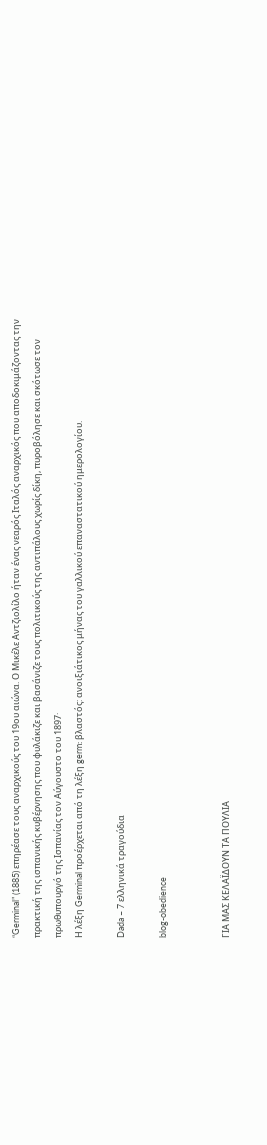“Germinal” (1885) επηρέασε τους αναρχικούς του 19ου αιώνα. Ο Μικέλε Αντζιολίλο ήταν ένας νεαρός Ιταλός αναρχικός που αποδοκιμάζοντας την πρακτική της ισπανικής κυβέρνησης που φυλάκιζε και βασάνιζε τους πολιτικούς της αντιπάλους χωρίς δίκη, πυροβόλησε και σκότωσε τον πρωθυπουργό της Ισπανίας τον Αύγουστο του 1897·
Η λέξη Germinal προέρχεται από τη λέξη germ: βλαστός: ανοιξιάτικος μήνας του γαλλικού επαναστατικού ημερολογίου.

Dada – 7 ελληνικά τραγούδια

blog-obedience


ΓΙΑ ΜΑΣ ΚΕΛΑΪΔΟΥΝ ΤΑ ΠΟΥΛΙΑ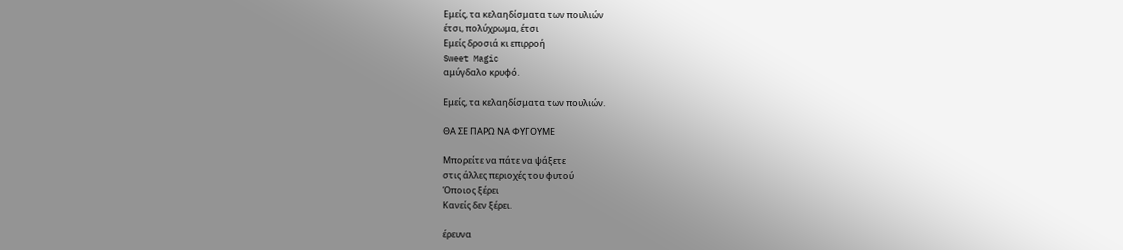Εμείς, τα κελαηδίσματα των πουλιών
έτσι, πολύχρωμα, έτσι
Εμείς δροσιά κι επιρροή
Sweet Magic
αμύγδαλο κρυφό.

Εμείς, τα κελαηδίσματα των πουλιών.

ΘΑ ΣΕ ΠΑΡΩ ΝΑ ΦΥΓΟΥΜΕ

Μπορείτε να πάτε να ψάξετε
στις άλλες περιοχές του φυτού
Όποιος ξέρει
Κανείς δεν ξέρει.

έρευνα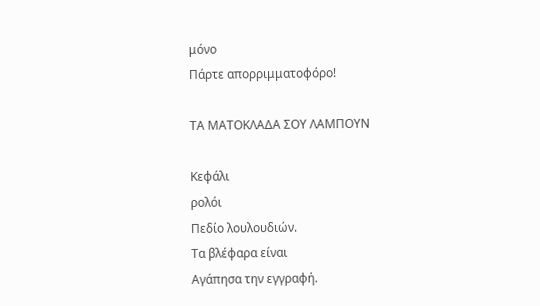μόνο
Πάρτε απορριμματοφόρο!

ΤΑ ΜΑΤΟΚΛΑΔΑ ΣΟΥ ΛΑΜΠΟΥΝ

Κεφάλι
ρολόι
Πεδίο λουλουδιών.
Τα βλέφαρα είναι
Αγάπησα την εγγραφή.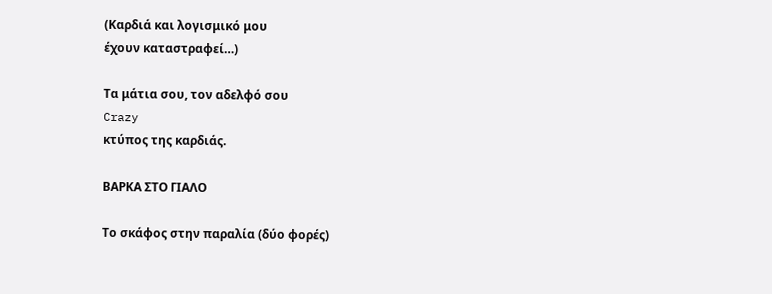(Καρδιά και λογισμικό μου
έχουν καταστραφεί…)

Τα μάτια σου, τον αδελφό σου
Crazy
κτύπος της καρδιάς.

ΒΑΡΚΑ ΣΤΟ ΓΙΑΛΟ

Το σκάφος στην παραλία (δύο φορές)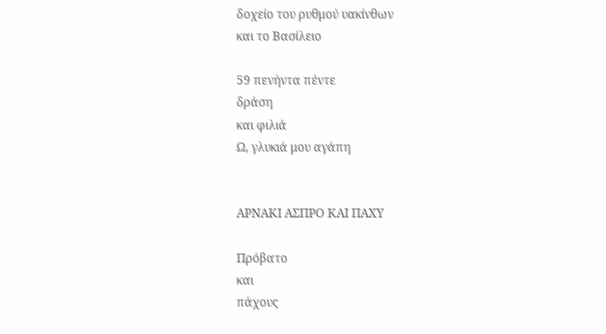δοχείο του ρυθμού υακίνθων
και το Βασίλειο

59 πενήντα πέντε
δράση
και φιλιά
Ω, γλυκιά μου αγάπη


ΑΡΝΑΚΙ ΑΣΠΡΟ ΚΑΙ ΠΑΧΥ

Πρόβατο
και
πάχους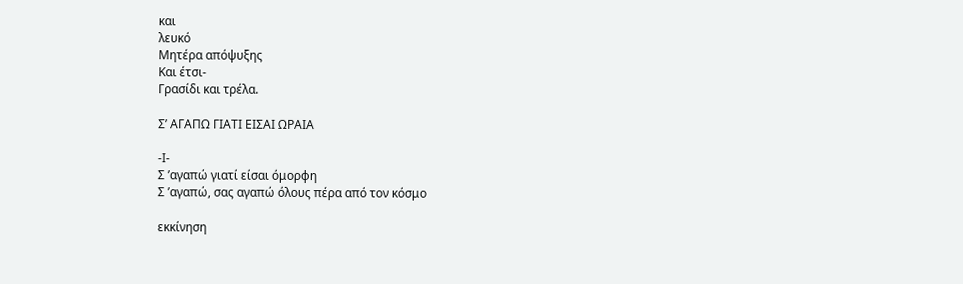και
λευκό
Μητέρα απόψυξης
Και έτσι-
Γρασίδι και τρέλα.

Σ’ ΑΓΑΠΩ ΓΙΑΤΙ ΕΙΣΑΙ ΩΡΑΙΑ

-Ι-
Σ ’αγαπώ γιατί είσαι όμορφη
Σ ’αγαπώ, σας αγαπώ όλους πέρα από τον κόσμο

εκκίνηση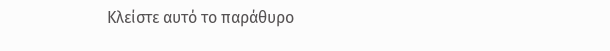Κλείστε αυτό το παράθυρο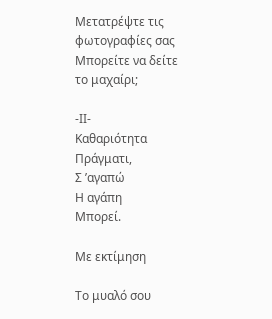Μετατρέψτε τις φωτογραφίες σας
Μπορείτε να δείτε το μαχαίρι;

-ΙΙ-
Καθαριότητα
Πράγματι,
Σ ’αγαπώ
Η αγάπη
Μπορεί.

Με εκτίμηση

Το μυαλό σου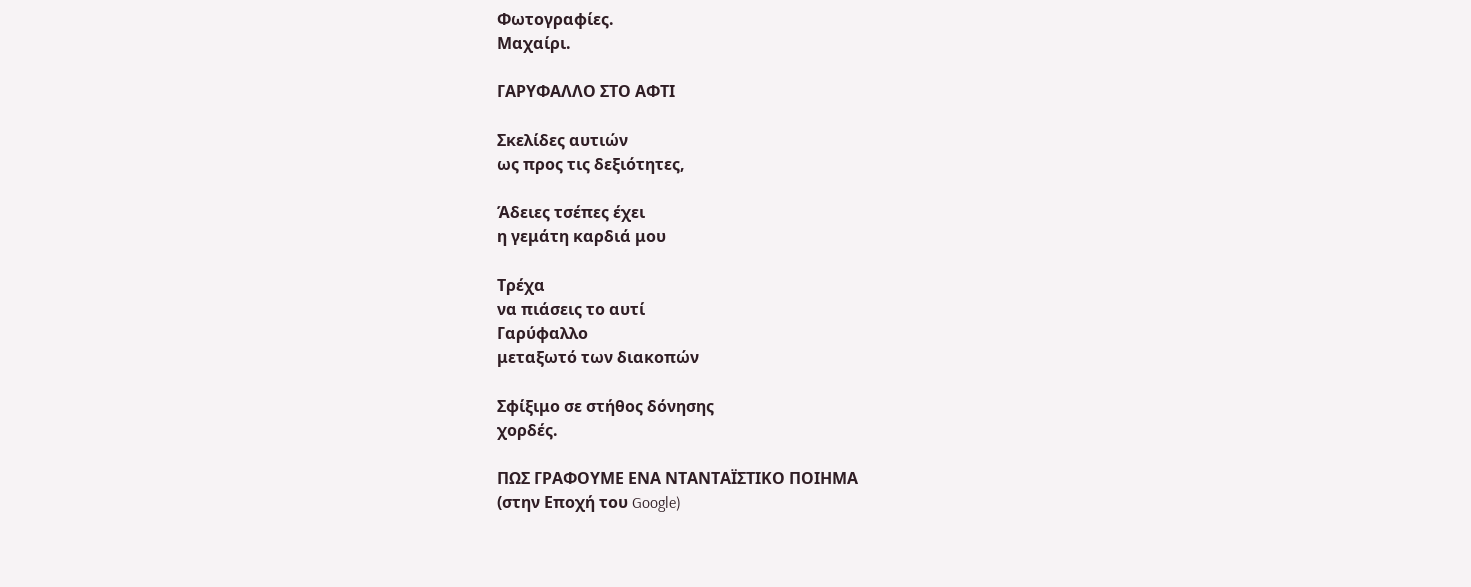Φωτογραφίες.
Μαχαίρι.

ΓΑΡΥΦΑΛΛΟ ΣΤΟ ΑΦΤΙ

Σκελίδες αυτιών
ως προς τις δεξιότητες,

Άδειες τσέπες έχει
η γεμάτη καρδιά μου

Τρέχα
να πιάσεις το αυτί
Γαρύφαλλο
μεταξωτό των διακοπών

Σφίξιμο σε στήθος δόνησης
χορδές.

ΠΩΣ ΓΡΑΦΟΥΜΕ ΕΝΑ ΝΤΑΝΤΑΪΣΤΙΚΟ ΠΟΙΗΜΑ
(στην Εποχή του Google)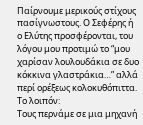Παίρνουμε μερικούς στίχους πασίγνωστους. Ο Σεφέρης ή ο Ελύτης προσφέρονται, του λόγου μου προτιμώ το “μου χαρίσαν λουλουδάκια σε δυο κόκκινα γλαστράκια…” αλλά περί ορέξεως κολοκυθόπιττα.
Το λοιπόν:
Τους περνάμε σε μια μηχανή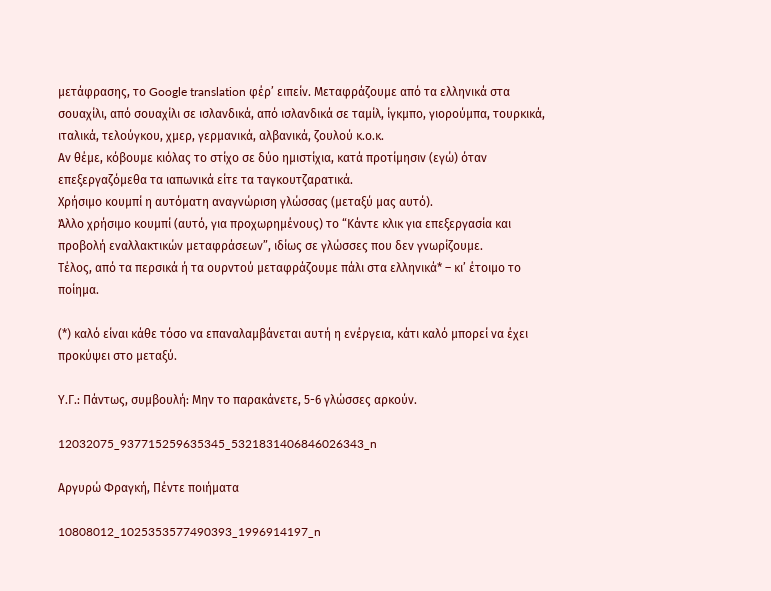μετάφρασης, το Google translation φέρ’ ειπείν. Μεταφράζουμε από τα ελληνικά στα σουαχίλι, από σουαχίλι σε ισλανδικά, από ισλανδικά σε ταμίλ, ίγκμπο, γιορούμπα, τουρκικά, ιταλικά, τελούγκου, χμερ, γερμανικά, αλβανικά, ζουλού κ.ο.κ.
Αν θέμε, κόβουμε κιόλας το στίχο σε δύο ημιστίχια, κατά προτίμησιν (εγώ) όταν επεξεργαζόμεθα τα ιαπωνικά είτε τα ταγκουτζαρατικά.
Χρήσιμο κουμπί η αυτόματη αναγνώριση γλώσσας (μεταξύ μας αυτό).
Άλλο χρήσιμο κουμπί (αυτό, για προχωρημένους) το “Κάντε κλικ για επεξεργασία και προβολή εναλλακτικών μεταφράσεων”, ιδίως σε γλώσσες που δεν γνωρίζουμε.
Τέλος, από τα περσικά ή τα ουρντού μεταφράζουμε πάλι στα ελληνικά* – κι’ έτοιμο το ποίημα.

(*) καλό είναι κάθε τόσο να επαναλαμβάνεται αυτή η ενέργεια, κάτι καλό μπορεί να έχει προκύψει στο μεταξύ.

Υ.Γ.: Πάντως, συμβουλή: Μην το παρακάνετε, 5-6 γλώσσες αρκούν.

12032075_937715259635345_5321831406846026343_n

Αργυρώ Φραγκή, Πέντε ποιήματα

10808012_1025353577490393_1996914197_n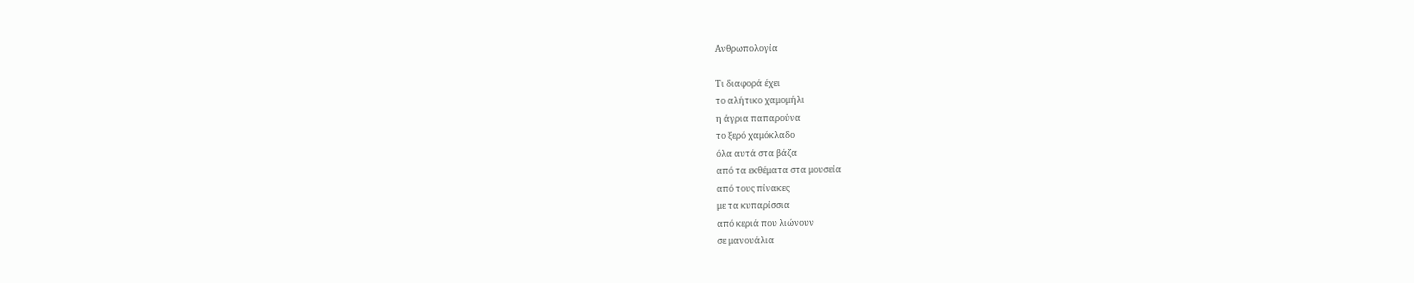Ανθρωπολογία

Τι διαφορά έχει
το αλήτικο χαμομήλι
η άγρια παπαρούνα
το ξερό χαμόκλαδο
όλα αυτά στα βάζα
από τα εκθέματα στα μουσεία
από τους πίνακες
με τα κυπαρίσσια
από κεριά που λιώνουν
σε μανουάλια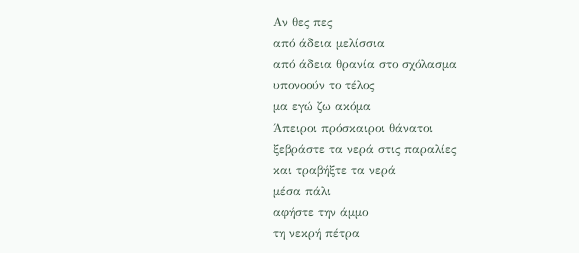Αν θες πες
από άδεια μελίσσια
από άδεια θρανία στο σχόλασμα
υπονοούν το τέλος
μα εγώ ζω ακόμα
Άπειροι πρόσκαιροι θάνατοι
ξεβράστε τα νερά στις παραλίες
και τραβήξτε τα νερά
μέσα πάλι
αφήστε την άμμο
τη νεκρή πέτρα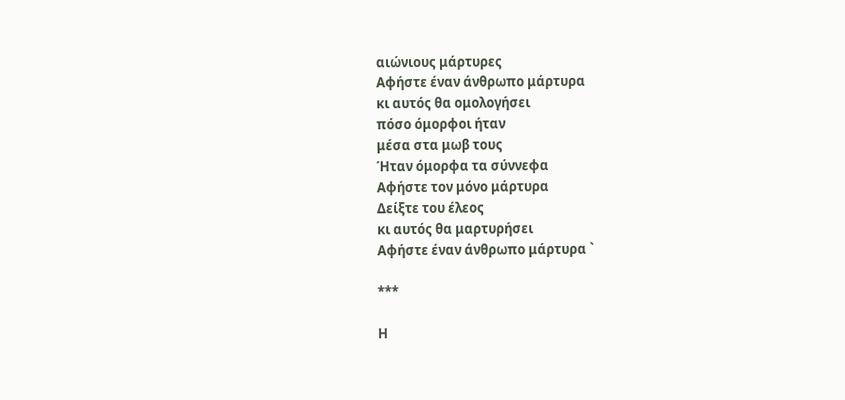αιώνιους μάρτυρες
Αφήστε έναν άνθρωπο μάρτυρα
κι αυτός θα ομολογήσει
πόσο όμορφοι ήταν
μέσα στα μωβ τους
Ήταν όμορφα τα σύννεφα
Αφήστε τον μόνο μάρτυρα
Δείξτε του έλεος
κι αυτός θα μαρτυρήσει
Αφήστε έναν άνθρωπο μάρτυρα `

***

Η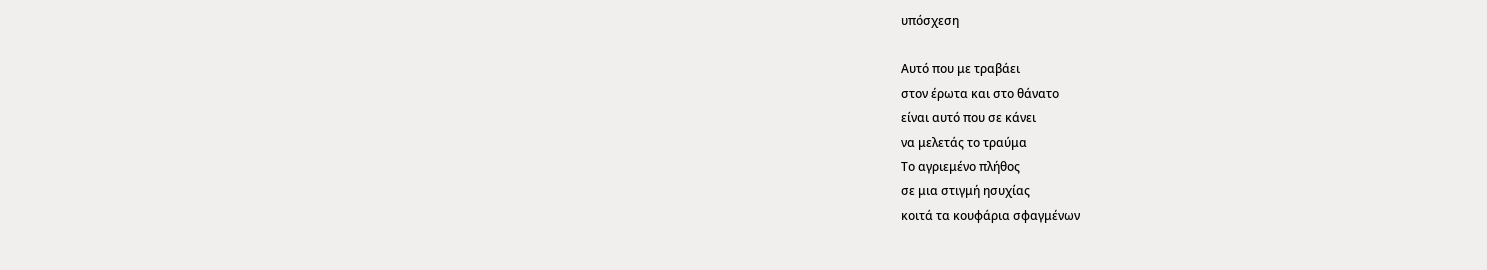υπόσχεση

Αυτό που με τραβάει
στον έρωτα και στο θάνατο
είναι αυτό που σε κάνει
να μελετάς το τραύμα
Το αγριεμένο πλήθος
σε μια στιγμή ησυχίας
κοιτά τα κουφάρια σφαγμένων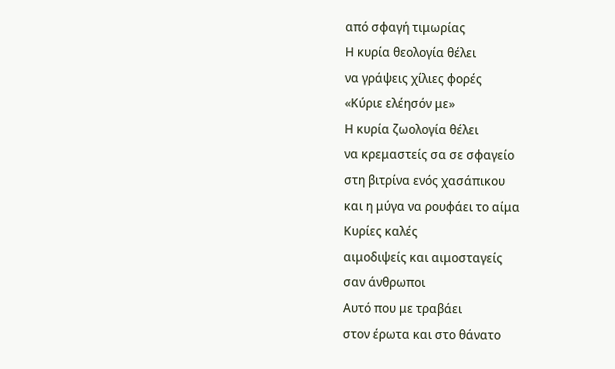από σφαγή τιμωρίας
Η κυρία θεολογία θέλει
να γράψεις χίλιες φορές
«Κύριε ελέησόν με»
Η κυρία ζωολογία θέλει
να κρεμαστείς σα σε σφαγείο
στη βιτρίνα ενός χασάπικου
και η μύγα να ρουφάει το αίμα
Κυρίες καλές
αιμοδιψείς και αιμοσταγείς
σαν άνθρωποι
Αυτό που με τραβάει
στον έρωτα και στο θάνατο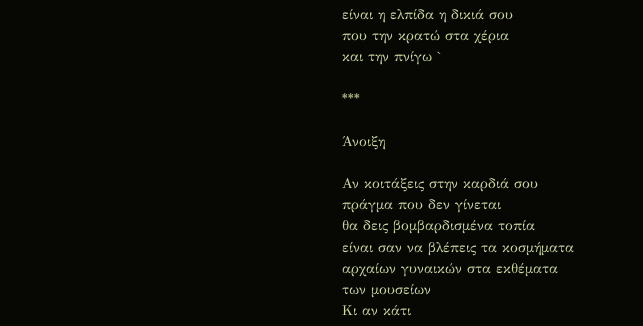είναι η ελπίδα η δικιά σου
που την κρατώ στα χέρια
και την πνίγω `

***

Άνοιξη

Αν κοιτάξεις στην καρδιά σου
πράγμα που δεν γίνεται
θα δεις βομβαρδισμένα τοπία
είναι σαν να βλέπεις τα κοσμήματα
αρχαίων γυναικών στα εκθέματα
των μουσείων
Κι αν κάτι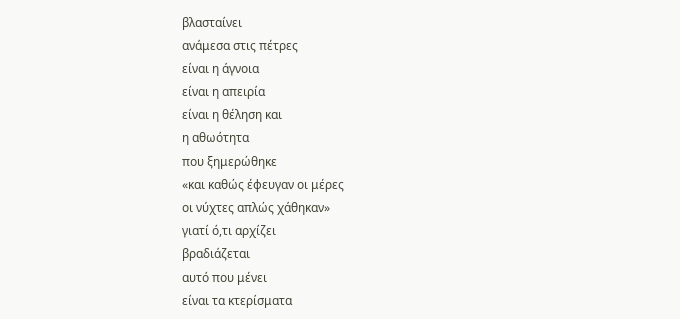βλασταίνει
ανάμεσα στις πέτρες
είναι η άγνοια
είναι η απειρία
είναι η θέληση και
η αθωότητα
που ξημερώθηκε
«και καθώς έφευγαν οι μέρες
οι νύχτες απλώς χάθηκαν»
γιατί ό,τι αρχίζει
βραδιάζεται
αυτό που μένει
είναι τα κτερίσματα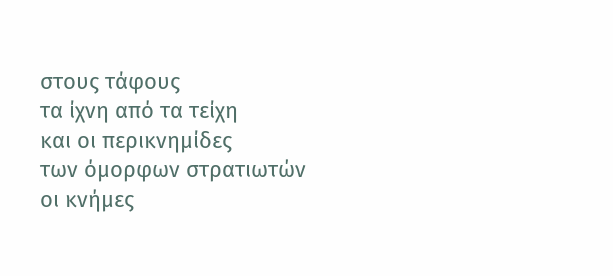στους τάφους
τα ίχνη από τα τείχη
και οι περικνημίδες
των όμορφων στρατιωτών
οι κνήμες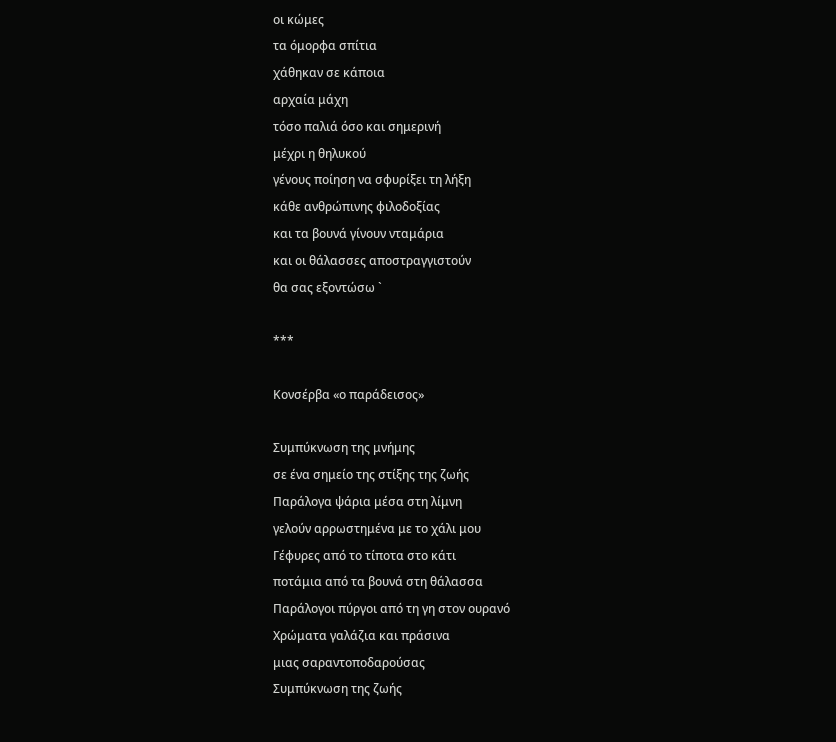οι κώμες
τα όμορφα σπίτια
χάθηκαν σε κάποια
αρχαία μάχη
τόσο παλιά όσο και σημερινή
μέχρι η θηλυκού
γένους ποίηση να σφυρίξει τη λήξη
κάθε ανθρώπινης φιλοδοξίας
και τα βουνά γίνουν νταμάρια
και οι θάλασσες αποστραγγιστούν
θα σας εξοντώσω `

***

Κονσέρβα «ο παράδεισος»

Συμπύκνωση της μνήμης
σε ένα σημείο της στίξης της ζωής
Παράλογα ψάρια μέσα στη λίμνη
γελούν αρρωστημένα με το χάλι μου
Γέφυρες από το τίποτα στο κάτι
ποτάμια από τα βουνά στη θάλασσα
Παράλογοι πύργοι από τη γη στον ουρανό
Χρώματα γαλάζια και πράσινα
μιας σαραντοποδαρούσας
Συμπύκνωση της ζωής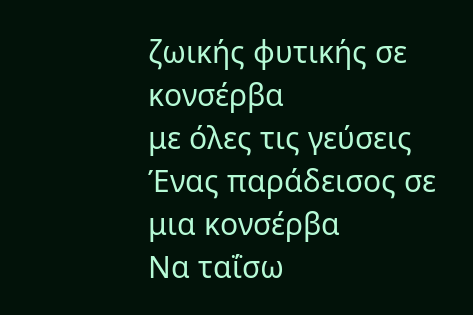ζωικής φυτικής σε κονσέρβα
με όλες τις γεύσεις
Ένας παράδεισος σε μια κονσέρβα
Να ταΐσω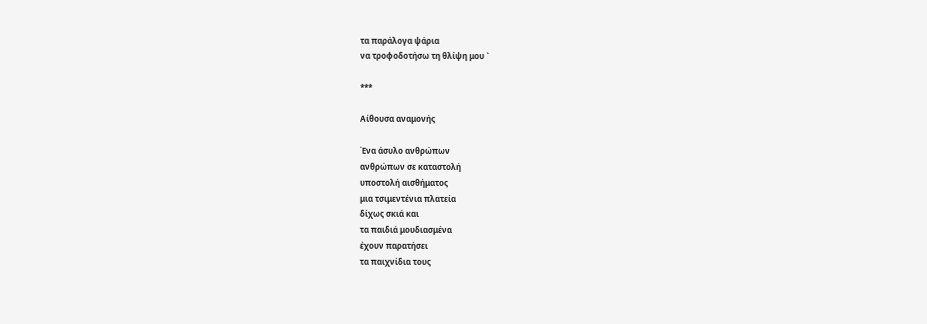τα παράλογα ψάρια
να τροφοδοτήσω τη θλίψη μου `

***

Αίθουσα αναμονής

Ένα άσυλο ανθρώπων
ανθρώπων σε καταστολή
υποστολή αισθήματος
μια τσιμεντένια πλατεία
δίχως σκιά και
τα παιδιά μουδιασμένα
έχουν παρατήσει
τα παιχνίδια τους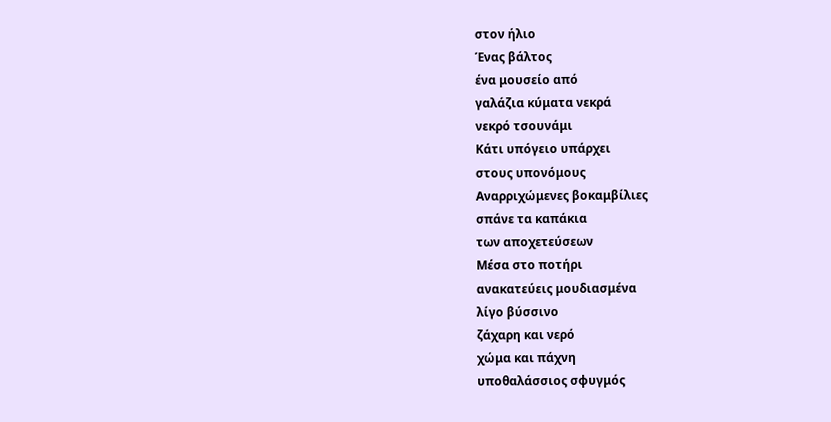στον ήλιο
Ένας βάλτος
ένα μουσείο από
γαλάζια κύματα νεκρά
νεκρό τσουνάμι
Κάτι υπόγειο υπάρχει
στους υπονόμους
Αναρριχώμενες βοκαμβίλιες
σπάνε τα καπάκια
των αποχετεύσεων
Μέσα στο ποτήρι
ανακατεύεις μουδιασμένα
λίγο βύσσινο
ζάχαρη και νερό
χώμα και πάχνη
υποθαλάσσιος σφυγμός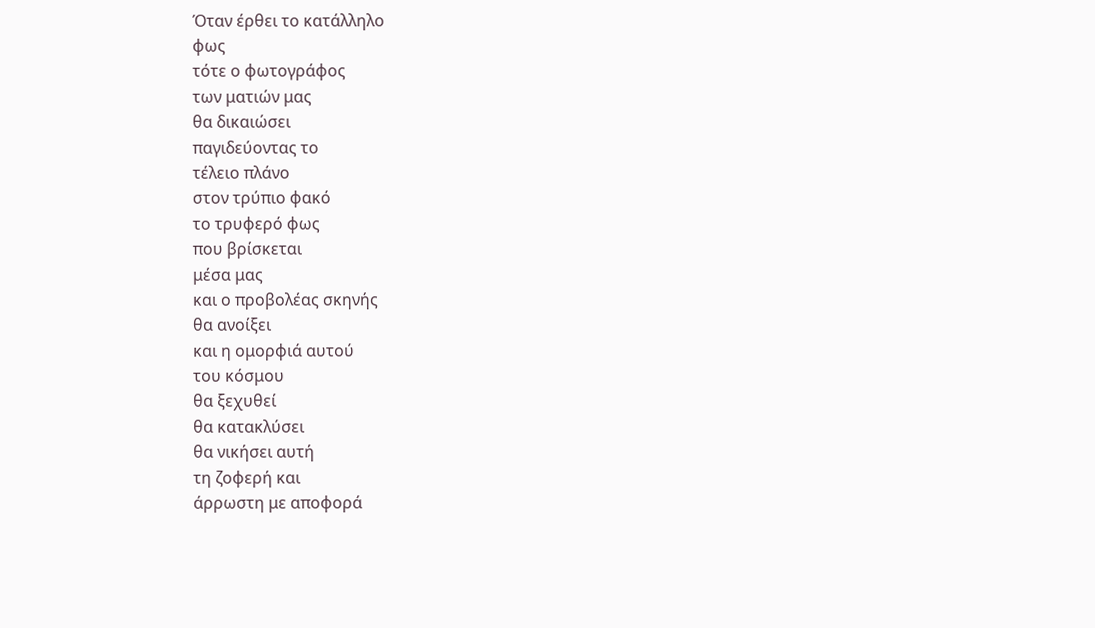Όταν έρθει το κατάλληλο
φως
τότε ο φωτογράφος
των ματιών μας
θα δικαιώσει
παγιδεύοντας το
τέλειο πλάνο
στον τρύπιο φακό
το τρυφερό φως
που βρίσκεται
μέσα μας
και ο προβολέας σκηνής
θα ανοίξει
και η ομορφιά αυτού
του κόσμου
θα ξεχυθεί
θα κατακλύσει
θα νικήσει αυτή
τη ζοφερή και
άρρωστη με απoφορά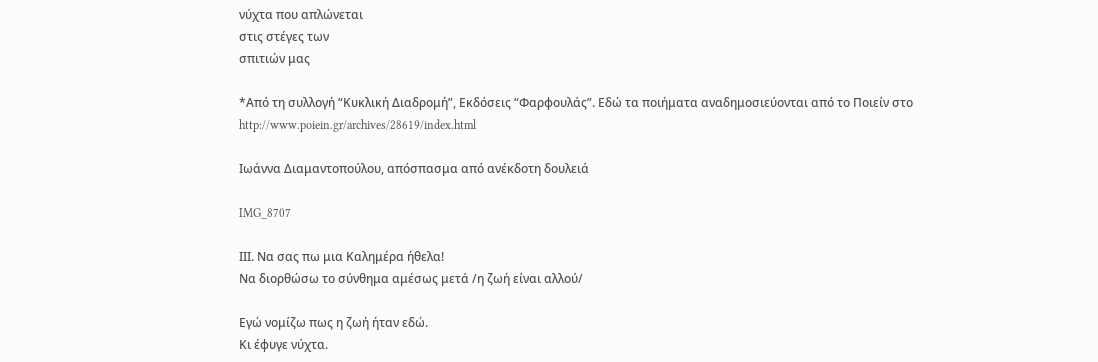νύχτα που απλώνεται
στις στέγες των
σπιτιών μας

*Από τη συλλογή “Κυκλική Διαδρομή”, Εκδόσεις “Φαρφουλάς”. Εδώ τα ποιήματα αναδημοσιεύονται από το Ποιείν στο http://www.poiein.gr/archives/28619/index.html

Ιωάννα Διαμαντοπούλου, απόσπασμα από ανέκδοτη δουλειά

IMG_8707

ΙΙΙ. Να σας πω μια Καλημέρα ήθελα!
Να διορθώσω το σύνθημα αμέσως μετά /η ζωή είναι αλλού/

Εγώ νομίζω πως η ζωή ήταν εδώ.
Κι έφυγε νύχτα.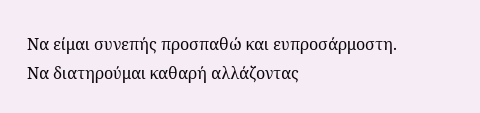Να είμαι συνεπής προσπαθώ και ευπροσάρμοστη.
Να διατηρούμαι καθαρή αλλάζοντας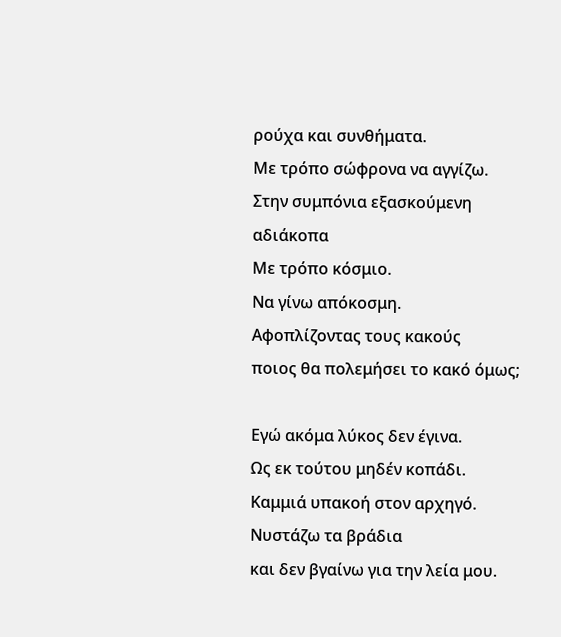ρούχα και συνθήματα.
Με τρόπο σώφρονα να αγγίζω.
Στην συμπόνια εξασκούμενη αδιάκοπα
Με τρόπο κόσμιο.
Να γίνω απόκοσμη.
Αφοπλίζοντας τους κακούς
ποιος θα πολεμήσει το κακό όμως;

Εγώ ακόμα λύκος δεν έγινα.
Ως εκ τούτου μηδέν κοπάδι.
Καμμιά υπακοή στον αρχηγό. Νυστάζω τα βράδια
και δεν βγαίνω για την λεία μου.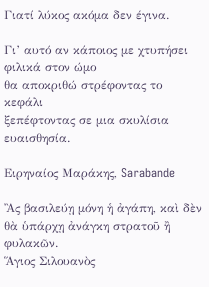Γιατί λύκος ακόμα δεν έγινα.

Γι’ αυτό αν κάποιος με χτυπήσει φιλικά στον ώμο
θα αποκριθώ στρέφοντας το κεφάλι
ξεπέφτοντας σε μια σκυλίσια ευαισθησία.

Ειρηναίος Μαράκης, Sarabande

Ἂς βασιλεύῃ μόνη ἡ ἀγάπη, καὶ δὲν θὰ ὑπάρχῃ ἀνάγκη στρατοῦ ἢ φυλακῶν.
Ἅγιος Σιλουανὸς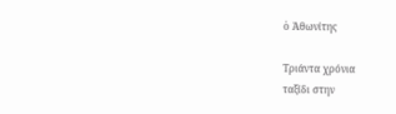ὁ Ἀθωνίτης

Τριάντα χρόνια
ταξίδι στην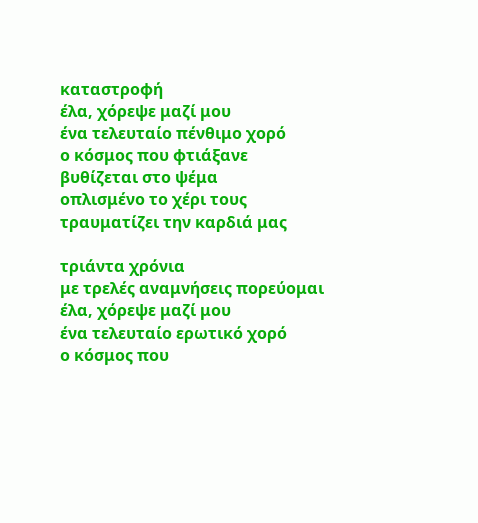καταστροφή
έλα, χόρεψε μαζί μου
ένα τελευταίο πένθιμο χορό
ο κόσμος που φτιάξανε
βυθίζεται στο ψέμα
οπλισμένο το χέρι τους
τραυματίζει την καρδιά μας

τριάντα χρόνια
με τρελές αναμνήσεις πορεύομαι
έλα, χόρεψε μαζί μου
ένα τελευταίο ερωτικό χορό
ο κόσμος που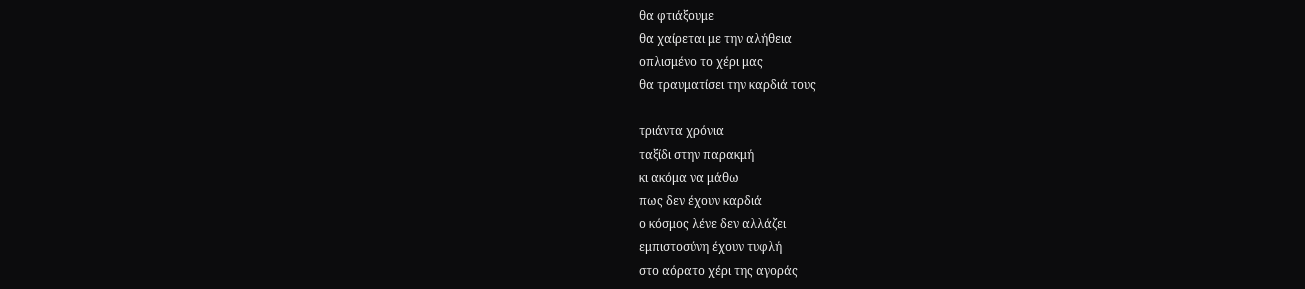θα φτιάξουμε
θα χαίρεται με την αλήθεια
οπλισμένο το χέρι μας
θα τραυματίσει την καρδιά τους

τριάντα χρόνια
ταξίδι στην παρακμή
κι ακόμα να μάθω
πως δεν έχουν καρδιά
ο κόσμος λένε δεν αλλάζει
εμπιστοσύνη έχουν τυφλή
στο αόρατο χέρι της αγοράς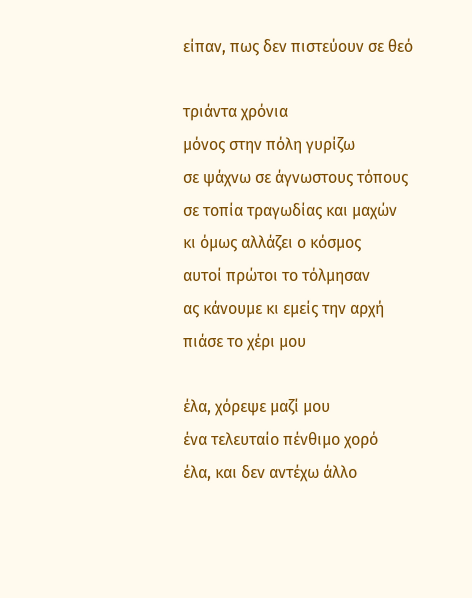είπαν, πως δεν πιστεύουν σε θεό

τριάντα χρόνια
μόνος στην πόλη γυρίζω
σε ψάχνω σε άγνωστους τόπους
σε τοπία τραγωδίας και μαχών
κι όμως αλλάζει ο κόσμος
αυτοί πρώτοι το τόλμησαν
ας κάνουμε κι εμείς την αρχή
πιάσε το χέρι μου

έλα, χόρεψε μαζί μου
ένα τελευταίο πένθιμο χορό
έλα, και δεν αντέχω άλλο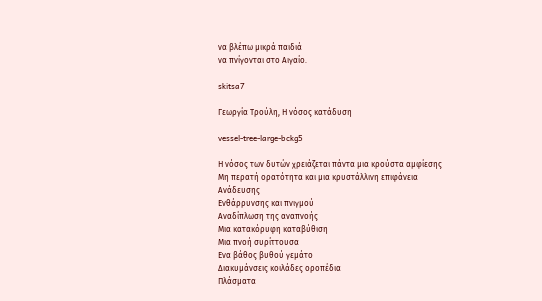να βλέπω μικρά παιδιά
να πνίγονται στο Αιγαίο.

skitsa7

Γεωργία Τρούλη, Η νόσος κατάδυση

vessel-tree-large-bckg5

Η νόσος των δυτών χρειάζεται πάντα μια κρούστα αμφίεσης
Μη περατή ορατότητα και μια κρυστάλλινη επιφάνεια
Ανάδευσης
Ενθάρρυνσης και πνιγμού
Αναδίπλωση της αναπνοής
Μια κατακόρυφη καταβύθιση
Μια πνοή συρίττουσα
Ενα βάθος βυθού γεμάτο
Διακυμάνσεις κοιλάδες οροπέδια
Πλάσματα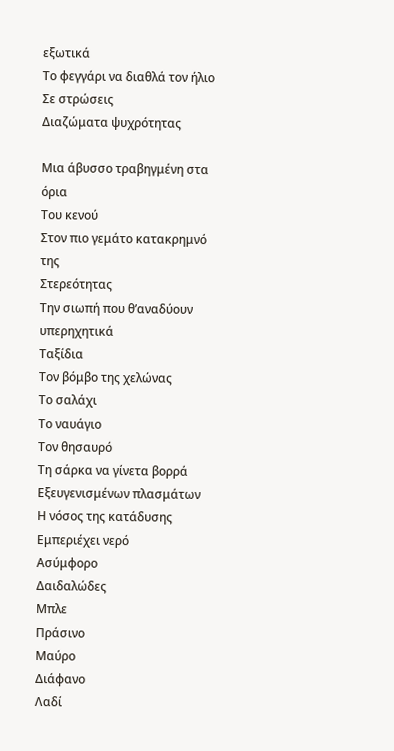εξωτικά
Το φεγγάρι να διαθλά τον ήλιο
Σε στρώσεις
Διαζώματα ψυχρότητας

Μια άβυσσο τραβηγμένη στα όρια
Του κενού
Στον πιο γεμάτο κατακρημνό της
Στερεότητας
Την σιωπή που θ’αναδύουν υπερηχητικά
Ταξίδια
Τον βόμβο της χελώνας
Το σαλάχι
Το ναυάγιο
Τον θησαυρό
Τη σάρκα να γίνετα βορρά
Εξευγενισμένων πλασμάτων
Η νόσος της κατάδυσης
Εμπεριέχει νερό
Ασύμφορο
Δαιδαλώδες
Μπλε
Πράσινο
Μαύρο
Διάφανο
Λαδί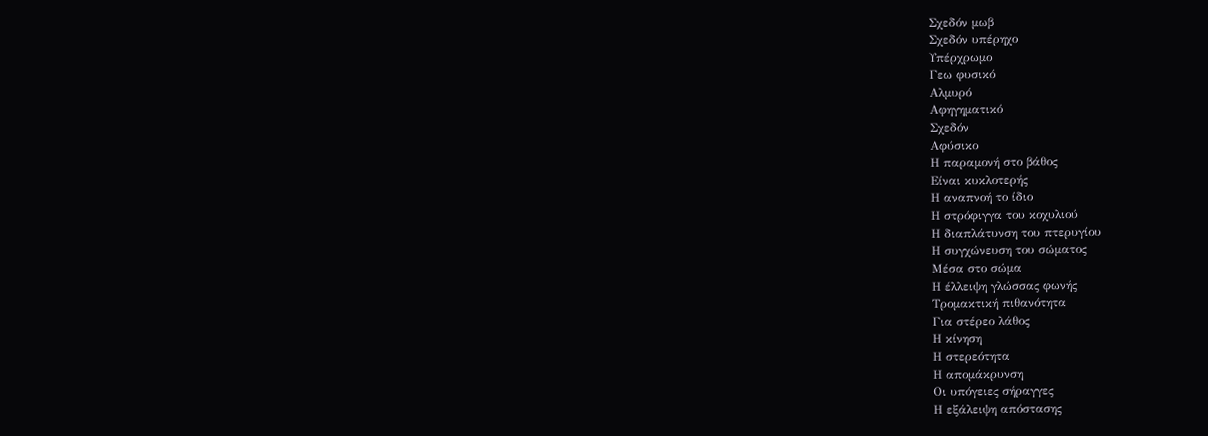Σχεδόν μωβ
Σχεδόν υπέρηχο
Υπέρχρωμο
Γεω φυσικό
Αλμυρό
Αφηγηματικό
Σχεδόν
Αφύσικο
Η παραμονή στο βάθος
Είναι κυκλοτερής
Η αναπνοή το ίδιο
Η στρόφιγγα του κοχυλιού
Η διαπλάτυνση του πτερυγίου
Η συγχώνευση του σώματος
Μέσα στο σώμα
Η έλλειψη γλώσσας φωνής
Τρομακτική πιθανότητα
Για στέρεο λάθος
Η κίνηση
Η στερεότητα
Η απομάκρυνση
Οι υπόγειες σήραγγες
Η εξάλειψη απόστασης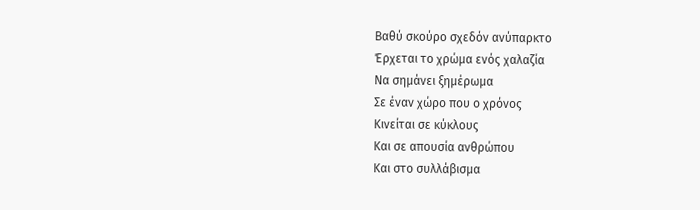Βαθύ σκούρο σχεδόν ανύπαρκτο
Έρχεται το χρώμα ενός χαλαζία
Να σημάνει ξημέρωμα
Σε έναν χώρο που ο χρόνος
Κινείται σε κύκλους
Και σε απουσία ανθρώπου
Και στο συλλάβισμα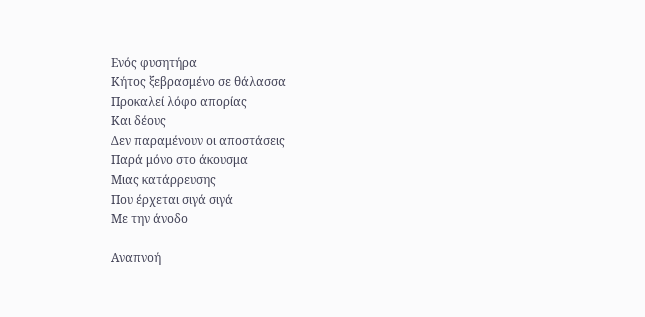Ενός φυσητήρα
Κήτος ξεβρασμένο σε θάλασσα
Προκαλεί λόφο απορίας
Και δέους
Δεν παραμένουν οι αποστάσεις
Παρά μόνο στο άκουσμα
Μιας κατάρρευσης
Που έρχεται σιγά σιγά
Με την άνοδο

Αναπνοή